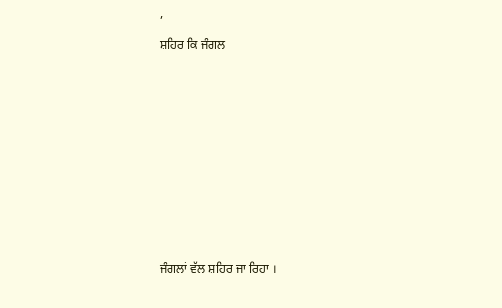,

ਸ਼ਹਿਰ ਕਿ ਜੰਗਲ













ਜੰਗਲਾਂ ਵੱਲ ਸ਼ਹਿਰ ਜਾ ਰਿਹਾ ।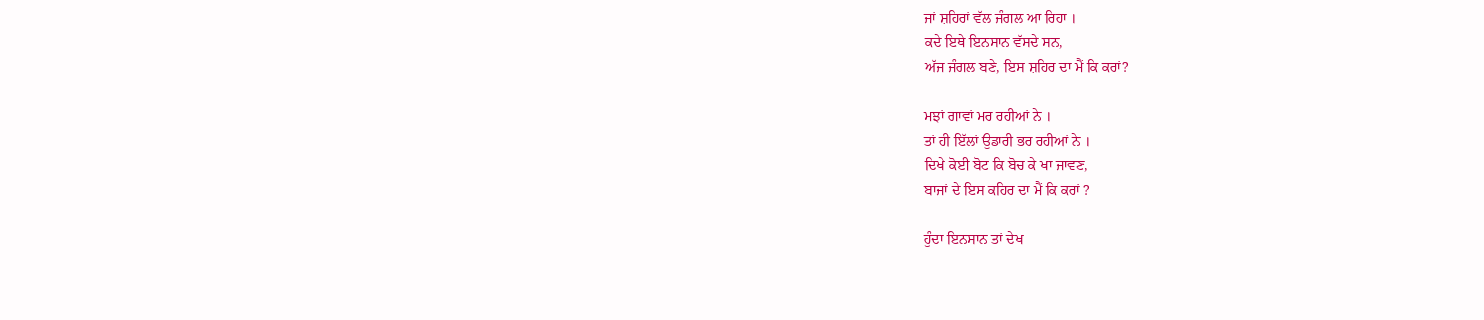ਜਾਂ ਸ਼ਹਿਰਾਂ ਵੱਲ ਜੰਗਲ ਆ ਰਿਹਾ ।
ਕਦੇ ਇਥੇ ਇਨਸਾਨ ਵੱਸਦੇ ਸਨ,
ਅੱਜ ਜੰਗਲ ਬਣੇ, ਇਸ ਸ਼ਹਿਰ ਦਾ ਮੈਂ ਕਿ ਕਰਾਂ?

ਮਝਾਂ ਗਾਵਾਂ ਮਰ ਰਹੀਆਂ ਨੇ ।
ਤਾਂ ਹੀ ਇੱਲਾਂ ਉਡਾਰੀ ਭਰ ਰਹੀਆਂ ਨੇ ।
ਦਿਖੇ ਕੋਈ ਬੋਟ ਕਿ ਬੋਚ ਕੇ ਖਾ ਜਾਵਣ,
ਬਾਜਾਂ ਦੇ ਇਸ ਕਹਿਰ ਦਾ ਮੈਂ ਕਿ ਕਰਾਂ ?

ਹੁੰਦਾ ਇਨਸਾਨ ਤਾਂ ਦੇਖ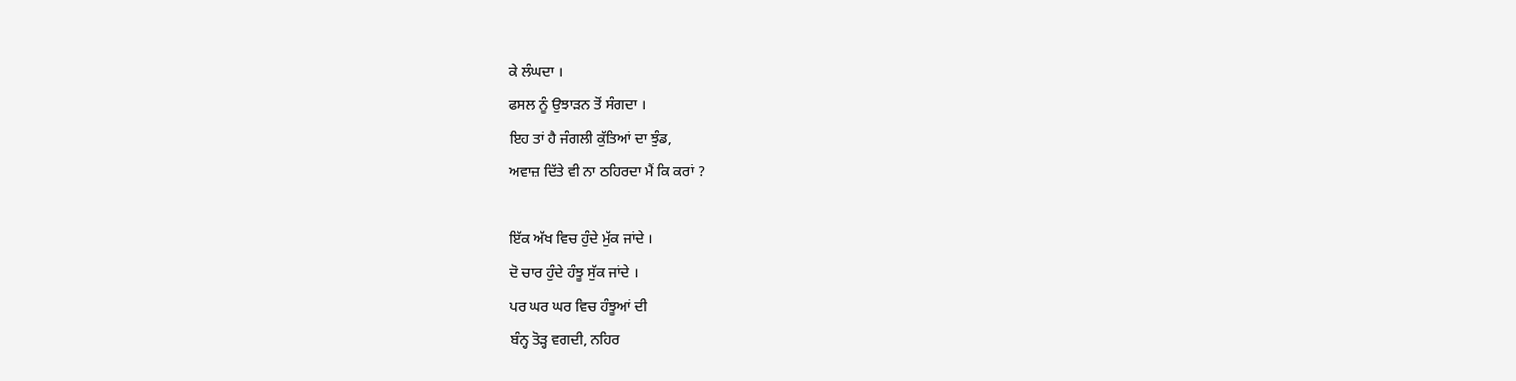ਕੇ ਲੰਘਦਾ ।
ਫਸਲ ਨੂੰ ਉਝਾੜਨ ਤੋਂ ਸੰਗਦਾ ।
ਇਹ ਤਾਂ ਹੈ ਜੰਗਲੀ ਕੁੱਤਿਆਂ ਦਾ ਝੁੰਡ,
ਅਵਾਜ਼ ਦਿੱਤੇ ਵੀ ਨਾ ਠਹਿਰਦਾ ਮੈਂ ਕਿ ਕਰਾਂ ?

ਇੱਕ ਅੱਖ ਵਿਚ ਹੁੰਦੇ ਮੁੱਕ ਜਾਂਦੇ ।
ਦੋ ਚਾਰ ਹੁੰਦੇ ਹੰਝੂ ਸੁੱਕ ਜਾਂਦੇ ।
ਪਰ ਘਰ ਘਰ ਵਿਚ ਹੰਝੂਆਂ ਦੀ
ਬੰਨ੍ਹ ਤੋੜ੍ਹ ਵਗਦੀ, ਨਹਿਰ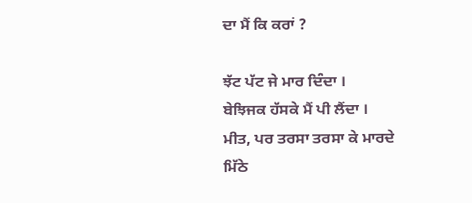ਦਾ ਮੈਂ ਕਿ ਕਰਾਂ ?

ਝੱਟ ਪੱਟ ਜੇ ਮਾਰ ਦਿੰਦਾ ।
ਬੇਝਿਜਕ ਹੱਸਕੇ ਮੈਂ ਪੀ ਲੈਂਦਾ ।
ਮੀਤ, ਪਰ ਤਰਸਾ ਤਰਸਾ ਕੇ ਮਾਰਦੇ
ਮਿੱਠੇ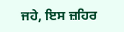ਜਹੇ, ਇਸ ਜ਼ਹਿਰ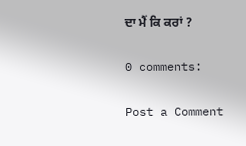ਦਾ ਮੈਂ ਕਿ ਕਰਾਂ ?

0 comments:

Post a Comment